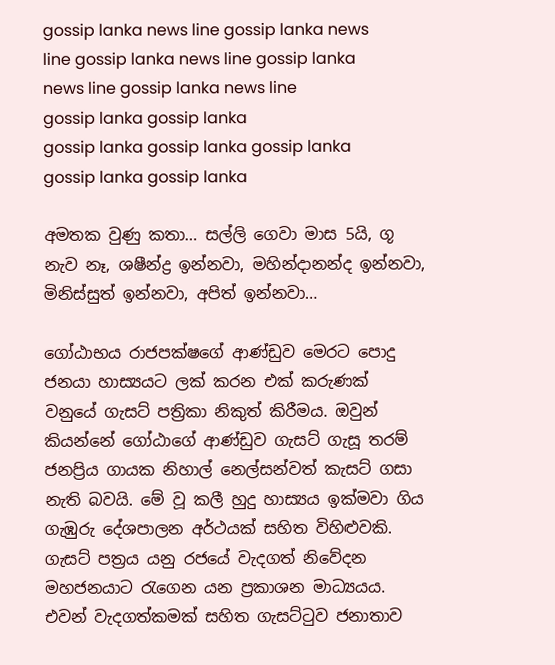gossip lanka news line gossip lanka news line gossip lanka news line gossip lanka news line gossip lanka news line
gossip lanka gossip lanka
gossip lanka gossip lanka gossip lanka gossip lanka gossip lanka

අමතක වුණු කතා… සල්ලි ගෙවා මාස 5යි, ගූ නැව නෑ, ශෂීන්ද්‍ර ඉන්නවා, මහින්දානන්ද ඉන්නවා, මිනිස්සුත් ඉන්නවා, අපිත් ඉන්නවා…

ගෝඨාභය රාජපක්ෂගේ ආණ්ඩුව මෙරට පොදු ජනයා හාස්‍යයට ලක් කරන එක් කරුණක් වනුයේ ගැසට් පත්‍රිකා නිකුත් කිරීමය. ඔවුන් කියන්නේ ගෝඨාගේ ආණ්ඩුව ගැසට් ගැසූ තරම් ජනප්‍රිය ගායක නිහාල් නෙල්සන්වත් කැසට් ගසා නැති බවයි. මේ වූ කලී හුදු හාස්‍යය ඉක්මවා ගිය ගැඹුරු දේශපාලන අර්ථයක් සහිත විහිළුවකි. ගැසට් පත්‍රය යනු රජයේ වැදගත් නිවේදන මහජනයාට රැගෙන යන ප්‍රකාශන මාධ්‍යයය. එවන් වැදගත්කමක් සහිත ගැසට්ටුව ජනාතාව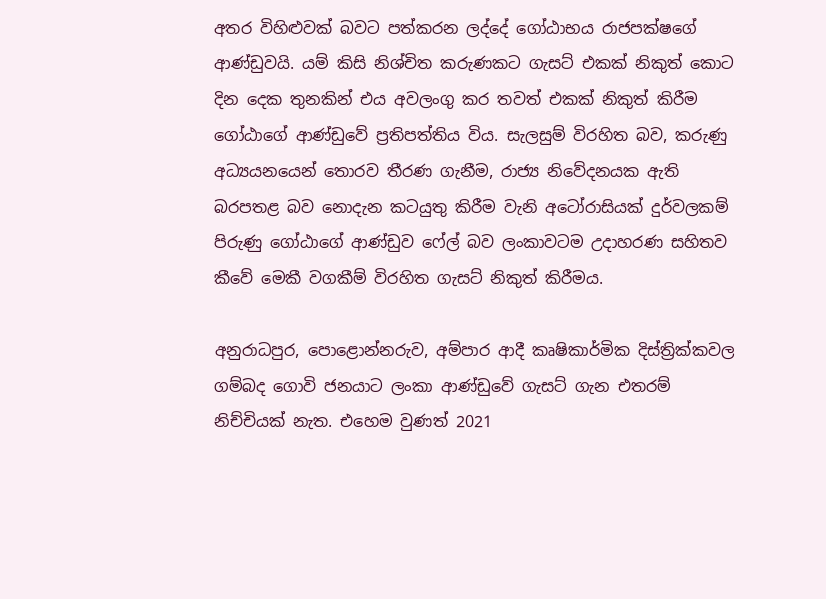අතර විහිළුවක් බවට පත්කරන ලද්දේ ගෝඨාභය රාජපක්ෂගේ ආණ්ඩුවයි. යම් කිසි නිශ්චිත කරුණකට ගැසට් එකක් නිකුත් කොට දින දෙක තුනකින් එය අවලංගු කර තවත් එකක් නිකුත් කිරීම ගෝඨාගේ ආණ්ඩුවේ ප්‍රතිපත්තිය විය. සැලසුම් විරහිත බව, කරුණු අධ්‍යයනයෙන් තොරව තීරණ ගැනීම, රාජ්‍ය නිවේදනයක ඇති බරපතළ බව නොදැන කටයුතු කිරීම වැනි අටෝරාසියක් දුර්වලකම් පිරුණු ගෝඨාගේ ආණ්ඩුව ෆේල් බව ලංකාවටම උදාහරණ සහිතව කීවේ මෙකී වගකීම් විරහිත ගැසට් නිකුත් කිරීමය.

අනුරාධපුර, පොළොන්නරුව, අම්පාර ආදී කෘෂිකාර්මික දිස්ත්‍රික්කවල ගම්බද ගොවි ජනයාට ලංකා ආණ්ඩුවේ ගැසට් ගැන එතරම් නිච්චියක් නැත. එහෙම වුණත් 2021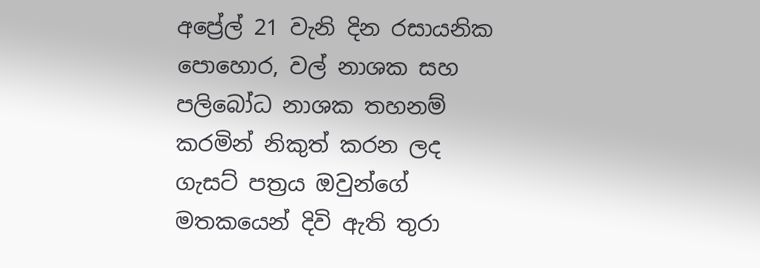අප්‍රේල් 21 වැනි දින රසායනික පොහොර, වල් නාශක සහ පලිබෝධ නාශක තහනම් කරමින් නිකුත් කරන ලද ගැසට් පත්‍රය ඔවුන්ගේ මතකයෙන් දිවි ඇති තුරා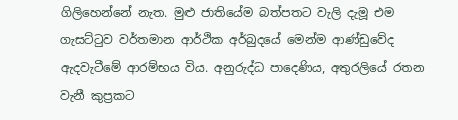ගිලිහෙන්නේ නැත. මුළු ජාතියේම බත්පතට වැලි දැමූ එම ගැසට්ටුව වර්තමාන ආර්ථික අර්බුදයේ මෙන්ම ආණ්ඩුවේද ඇදවැටීමේ ආරම්භය විය. අනුරුද්ධ පාදෙණිය, අතුරලියේ රතන වැනී කුප්‍රකට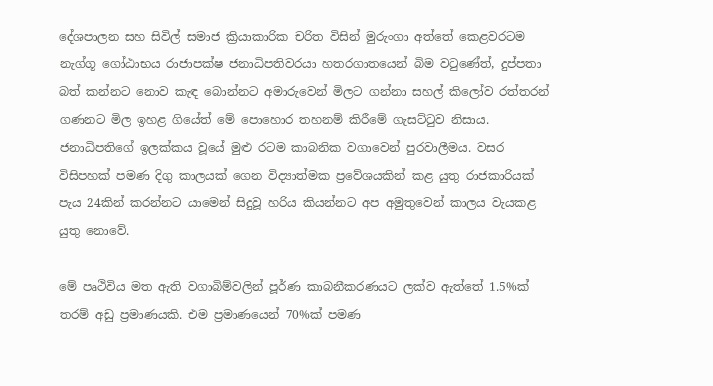දේශපාලන සහ සිවිල් සමාජ ක්‍රියාකාරික චරිත විසින් මුරුංගා අත්තේ කෙළවරටම නැග්ගූ ගෝඨාභය රාජාපක්ෂ ජනාධිපතිවරයා හතරගාතයෙන් බිම වටුණේත්, දුප්පතා බත් කන්නට නොව කැඳ බොන්නට අමාරුවෙන් මිලට ගන්නා සහල් කිලෝව රත්තරන් ගණනට මිල ඉහළ ගියේත් මේ පොහොර තහනම් කිරීමේ ගැසට්ටුව නිසාය. ජනාධිපතිගේ ඉලක්කය වූයේ මුළු රටම කාබනික වගාවෙන් පුරවාලීමය. වසර විසිපහක් පමණ දිගු කාලයක් ගෙන විද්‍යාත්මක ප්‍රවේශයකින් කළ යුතු රාජකාරියක් පැය 24කින් කරන්නට යාමෙන් සිදුවූ හරිය කියන්නට අප අමුතුවෙන් කාලය වැයකළ යුතු නොවේ.

මේ පෘථිවිය මත ඇති වගාබිම්වලින් පූර්ණ කාබනීකරණයට ලක්ව ඇත්තේ 1.5%ක් තරම් අඩු ප්‍රමාණයකි. එම ප්‍රමාණයෙන් 70%ක් පමණ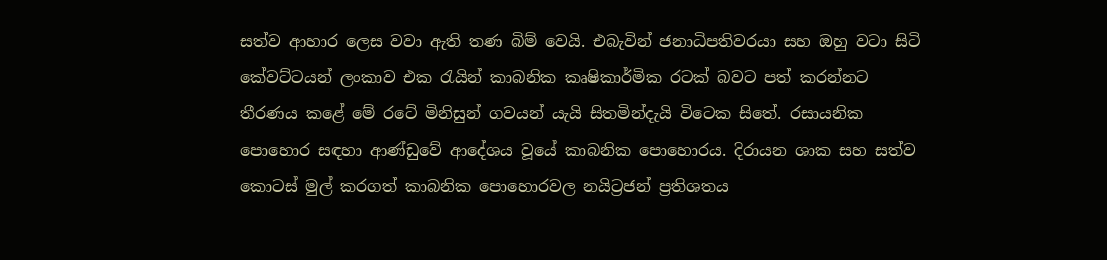සත්ව ආහාර ලෙස වවා ඇති තණ බිම් වෙයි. එබැවින් ජනාධිපතිවරයා සහ ඔහු වටා සිටි කේවට්ටයන් ලංකාව එක රැයින් කාබනික කෘෂිකාර්මික රටක් බවට පත් කරන්නට තීරණය කළේ මේ රටේ මිනිසුන් ගවයන් යැයි සිතමින්දැයි විටෙක සිතේ. රසායනික පොහොර සඳහා ආණ්ඩුවේ ආදේශය වූයේ කාබනික පොහොරය. දිරායන ශාක සහ සත්ව කොටස් මුල් කරගත් කාබනික පොහොරවල නයිට්‍රජන් ප්‍රතිශතය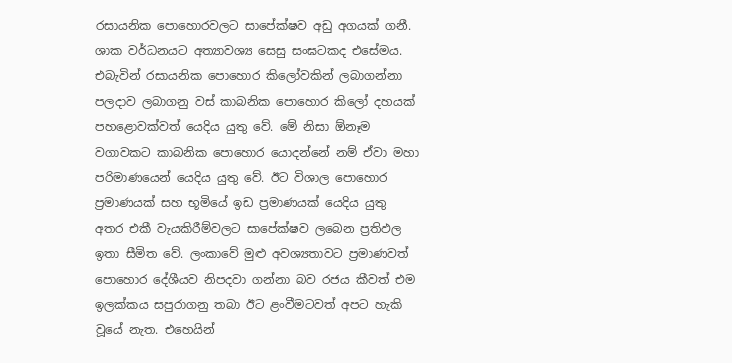රසායනික පොහොරවලට සාපේක්ෂව අඩු අගයක් ගනී. ශාක වර්ධනයට අත්‍යාවශ්‍ය සෙසු සංඝටකද එසේමය. එබැවින් රසායනික පොහොර කිලෝවකින් ලබාගන්නා පලදාව ලබාගනු වස් කාබනික පොහොර කිලෝ දහයක් පහළොවක්වත් යෙදිය යුතු වේ. මේ නිසා ඕනෑම වගාවකට කාබනික පොහොර යොදන්නේ නම් ඒවා මහා පරිමාණයෙන් යෙදිය යුතු වේ. ඊට විශාල පොහොර ප්‍රමාණයක් සහ භූමියේ ඉඩ ප්‍රමාණයක් යෙදිය යුතු අතර එකී වැයකිරීම්වලට සාපේක්ෂව ලබෙන ප්‍රතිඵල ඉතා සීමිත වේ. ලංකාවේ මුළු අවශ්‍යතාවට ප්‍රමාණවත් පොහොර දේශීයව නිපදවා ගන්නා බව රජය කීවත් එම ඉලක්කය සපුරාගනු තබා ඊට ළංවීමටවත් අපට හැකි වූයේ නැත. එහෙයින්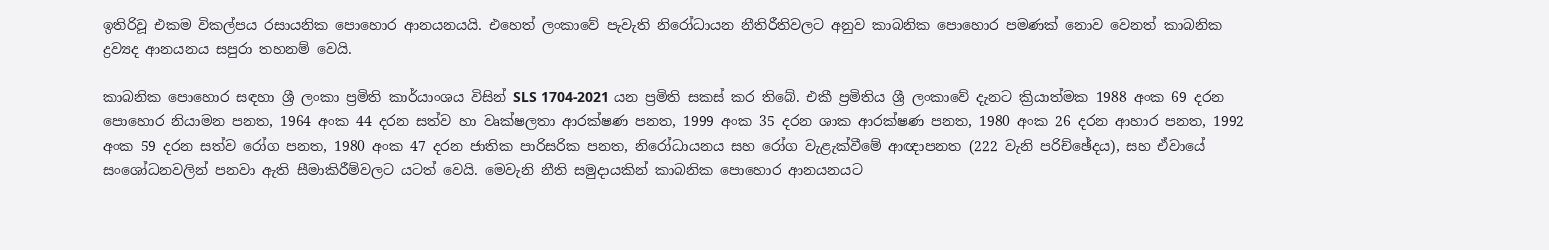ඉතිරිවූ එකම විකල්පය රසායනික පොහොර ආනයනයයි. එහෙත් ලංකාවේ පැවැති නිරෝධායන නීතිරීතිවලට අනුව කාබනික පොහොර පමණක් නොව වෙනත් කාබනික ද්‍රව්‍යද ආනයනය සපුරා තහනම් වෙයි.

කාබනික පොහොර සඳහා ශ්‍රී ලංකා ප්‍රමිති කාර්යාංශය විසින් SLS 1704-2021 යන ප්‍රමිති සකස් කර තිබේ. එකී ප්‍රමිතිය ශ්‍රී ලංකාවේ දැනට ක්‍රියාත්මක 1988 අංක 69 දරන පොහොර නියාමන පනත, 1964 අංක 44 දරන සත්ව හා වෘක්ෂලතා ආරක්ෂණ පනත, 1999 අංක 35 දරන ශාක ආරක්ෂණ පනත, 1980 අංක 26 දරන ආහාර පනත, 1992 අංක 59 දරන සත්ව රෝග පනත, 1980 අංක 47 දරන ජාතික පාරිසරික පනත, නිරෝධායනය සහ රෝග වැළැක්වීමේ ආඥාපනත (222 වැනි පරිච්ඡේදය), සහ ඒවායේ සංශෝධනවලින් පනවා ඇති සීමාකිරීම්වලට යටත් වෙයි. මෙවැනි නීති සමුදායකින් කාබනික පොහොර ආනයනයට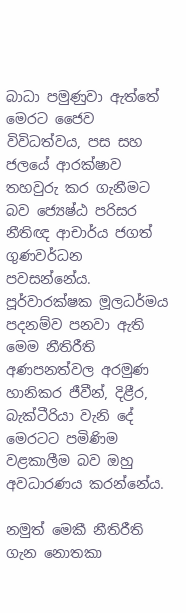බාධා පමුණුවා ඇත්තේ මෙරට ජෛව විවිධත්වය, පස සහ ජලයේ ආරක්ෂාව තහවුරු කර ගැනීමට බව ජ්‍යෙෂ්ඨ පරිසර නීතිඥ ආචාර්ය ජගත් ගුණවර්ධන පවසන්නේය. පූර්වාරක්ෂක මූලධර්මය පදනම්ව පනවා ඇති මෙම නීතිරීති අණපනත්වල අරමුණ හානිකර ජීවීන්, දිළීර, බැක්ටීරියා වැනි දේ මෙරටට පමිණිම වළකාලීම බව ඔහු අවධාරණය කරන්නේය.

නමුත් මෙකී නීතිරීති ගැන නොතකා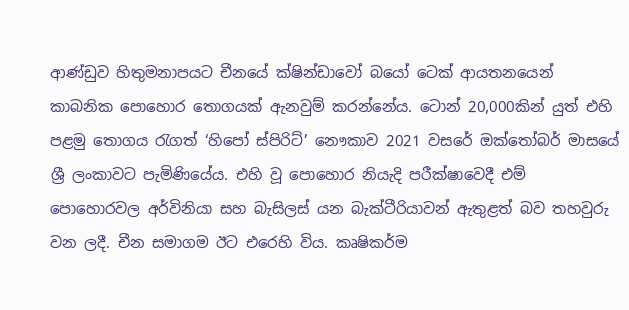ආණ්ඩුව හිතුමනාපයට චීනයේ ක්ෂින්ඩාවෝ බයෝ ටෙක් ආයතනයෙන් කාබනික පොහොර තොගයක් ඇනවුම් කරන්නේය. ටොන් 20,000කින් යුත් එහි පළමු තොගය රැගත් ‘හිපෝ ස්පිරිට්’ නෞකාව 2021 වසරේ ඔක්තෝබර් මාසයේ ශ්‍රී ලංකාවට පැමිණියේය. එහි වූ පොහොර නියැදි පරීක්ෂාවෙදී එම් පොහොරවල අර්විනියා සහ බැසිලස් යන බැක්ටීරියාවන් ඇතුළත් බව තහවුරු වන ලදී. චීන සමාගම ඊට එරෙහි විය. කෘෂිකර්ම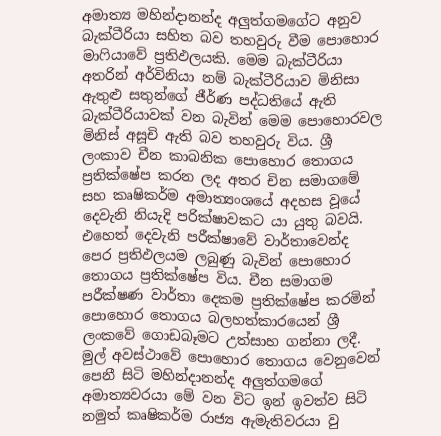අමාත්‍ය මහින්දානන්ද අලුත්ගමගේට අනුව බැක්ටීරියා සහිත බව තහවුරු වීම පොහොර මාෆියාවේ ප්‍රතිඵලයකි. මෙම බැක්ටීරියා අතරින් අර්විනියා නම් බැක්ටීරියාව මිනිසා ඇතුළු සතුන්ගේ ජීර්ණ පද්ධතියේ ඇති බැක්ටීරියාවක් වන බැවින් මෙම පොහොරවල මිනිස් අසූචි ඇති බව තහවුරු විය. ශ්‍රී ලංකාව චීන කාබනික පොහොර තොගය ප්‍රතික්ෂේප කරන ලද අතර චින සමාගමේ සහ කෘෂිකර්ම අමාත්‍යංශයේ අදහස වූයේ දෙවැනි නියැදි පරික්ෂාවකට යා යුතු බවයි. එහෙත් දෙවැනි පරීක්ෂාවේ වාර්තාවෙන්ද පෙර ප්‍රතිඵලයම ලබුණු බැවින් පොහොර තොගය ප්‍රතික්ෂේප විය. චීන සමාගම පරීක්ෂණ වාර්තා දෙකම ප්‍රතික්ෂේප කරමින් පොහොර තොගය බලහත්කාරයෙන් ශ්‍රී ලංකවේ ගොඩබෑමට උත්සාහ ගන්නා ලදී. මුල් අවස්ථාවේ පොහොර තොගය වෙනුවෙන් පෙනී සිටි මහින්දානන්ද අලුත්ගමගේ අමාත්‍යවරයා මේ වන විට ඉන් ඉවත්ව සිටි නමුත් කෘෂිකර්ම රාජ්‍ය ඇමැතිවරයා වු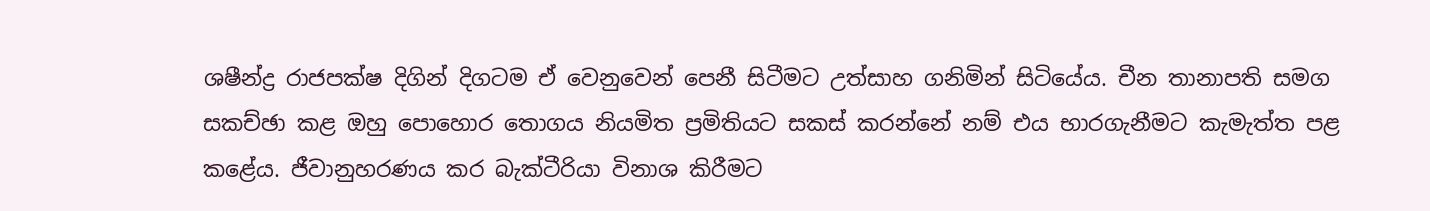ශෂීන්ද්‍ර රාජපක්ෂ දිගින් දිගටම ඒ වෙනුවෙන් පෙනී සිටීමට උත්සාහ ගනිමින් සිටියේය. චීන තානාපති සමග සකච්ඡා කළ ඔහු පොහොර තොගය නියමිත ප්‍රමිතියට සකස් කරන්නේ නම් එය භාරගැනීමට කැමැත්ත පළ කළේය. ජීවානුහරණය කර බැක්ටීරියා විනාශ කිරීමට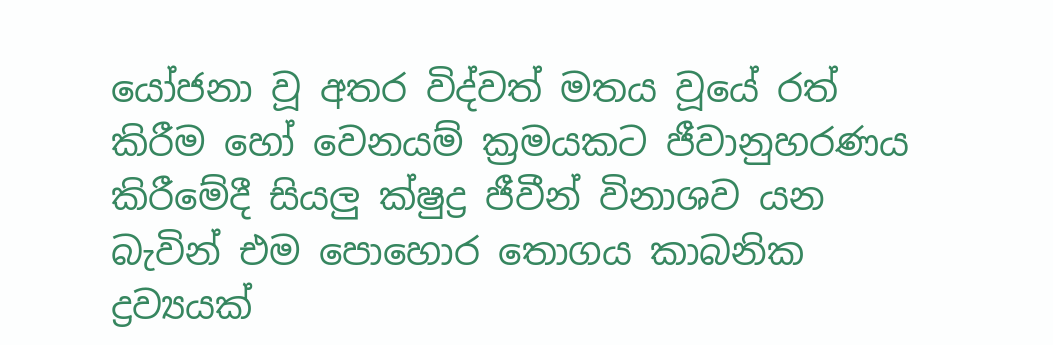යෝජනා වූ අතර විද්වත් මතය වූයේ රත් කිරීම හෝ වෙනයම් ක්‍රමයකට ජීවානුහරණය කිරීමේදී සියලු ක්ෂුද්‍ර ජීවීන් විනාශව යන බැවින් එම පොහොර තොගය කාබනික ද්‍රව්‍යයක්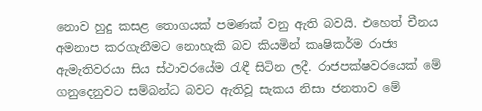නොව හුදු කසළ තොගයක් පමණක් වනු ඇති බවයි. එහෙත් චීනය අමනාප කරගැනීමට නොහැකි බව කියමින් කෘෂිකර්ම රාජ්‍ය ඇමැතිවරයා සිය ස්ථාවරයේම රැඳී සිටින ලදී. රාජපක්ෂවරයෙක් මේ ගනුදෙනුවට සම්බන්ධ බවට ඇතිවූ සැකය නිසා ජනතාව මේ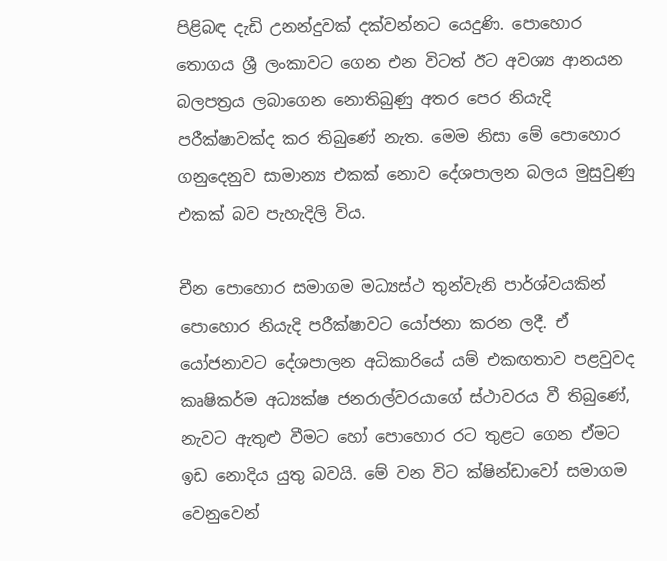පිළිබඳ දැඩි උනන්දුවක් දක්වන්නට යෙදුණි. පොහොර තොගය ශ්‍රී ලංකාවට ගෙන එන විටත් ඊට අවශ්‍ය ආනයන බලපත්‍රය ලබාගෙන නොතිබුණු අතර පෙර නියැදි පරීක්ෂාවක්ද කර තිබුණේ නැත. මෙම නිසා මේ පොහොර ගනුදෙනුව සාමාන්‍ය එකක් නොව දේශපාලන බලය මුසුවුණු එකක් බව පැහැදිලි විය.

චීන පොහොර සමාගම මධ්‍යස්ථ තුන්වැනි පාර්ශ්වයකින් පොහොර නියැදි පරීක්ෂාවට යෝජනා කරන ලදී. ඒ යෝජනාවට දේශපාලන අධිකාරියේ යම් එකඟතාව පළවුවද කෘෂිකර්ම අධ්‍යක්ෂ ජනරාල්වරයාගේ ස්ථාවරය වී තිබුණේ, නැවට ඇතුළු වීමට හෝ පොහොර රට තුළට ගෙන ඒමට ඉඩ නොදිය යුතු බවයි. මේ වන විට ක්ෂින්ඩාවෝ සමාගම වෙනුවෙන්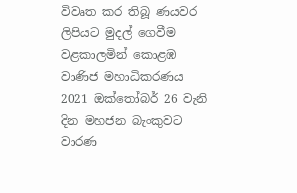විවෘත කර තිබූ ණයවර ලිපියට මුදල් ගෙවීම වළකාලමින් කොළඹ වාණිජ මහාධිකරණය 2021 ඔක්තෝබර් 26 වැනි දින මහජන බැංකුවට වාරණ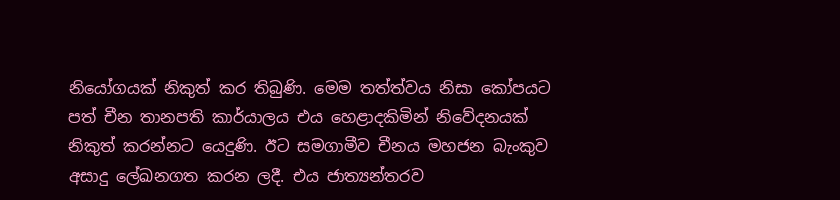නියෝගයක් නිකුත් කර තිබුණි. මෙම තත්ත්වය නිසා කෝපයට පත් චීන තානපති කාර්යාලය එය හෙළාදකිමින් නිවේදනයක් නිකුත් කරන්නට යෙදුණි. ඊට සමගාමීව චීනය මහජන බැංකුව අසාදු ලේඛනගත කරන ලදී. එය ජාත්‍යන්තරව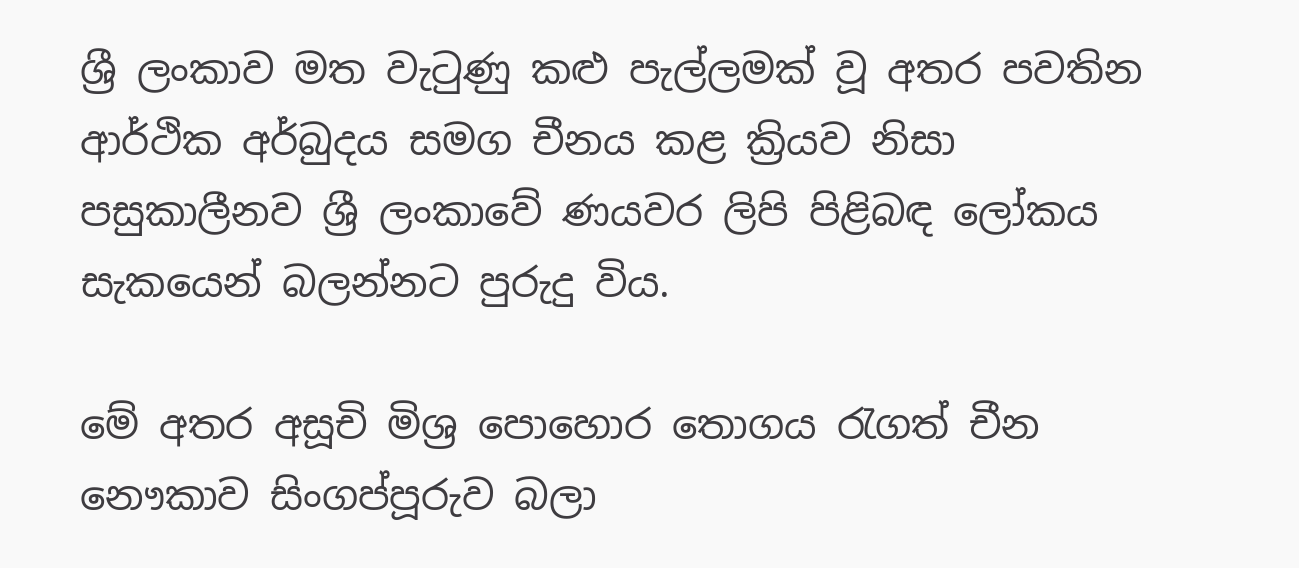ශ්‍රී ලංකාව මත වැටුණු කළු පැල්ලමක් වූ අතර පවතින ආර්ථික අර්බුදය සමග චීනය කළ ක්‍රියව නිසා පසුකාලීනව ශ්‍රී ලංකාවේ ණයවර ලිපි පිළිබඳ ලෝකය සැකයෙන් බලන්නට පුරුදු විය.

මේ අතර අසූචි මිශ්‍ර පොහොර තොගය රැගත් චීන නෞකාව සිංගප්පූරුව බලා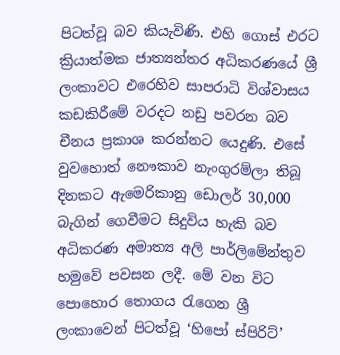පිටත්වූ බව කියැවිණි. එහි ගොස් එරට ක්‍රියාත්මක ජාත්‍යන්තර අධිකරණයේ ශ්‍රී ලංකාවට එරෙහිව සාපරාධි විශ්වාසය කඩකිරීමේ වරදට නඩු පවරන බව චීනය ප්‍රකාශ කරන්නට යෙදුණි. එසේ වුවහොත් නෞකාව නැංගුරම්ලා තිබූ දිනකට ඇමෙරිකානු ඩොලර් 30,000 බැගින් ගෙවීමට සිදුවිය හැකි බව අධිකරණ අමාත්‍ය අලි පාර්ලිමේන්තුව හමුවේ පවසන ලදී. මේ වන විට පොහොර තොගය රැගෙන ශ්‍රී ලංකාවෙන් පිටත්වූ ‘හිපෝ ස්පිරිට්’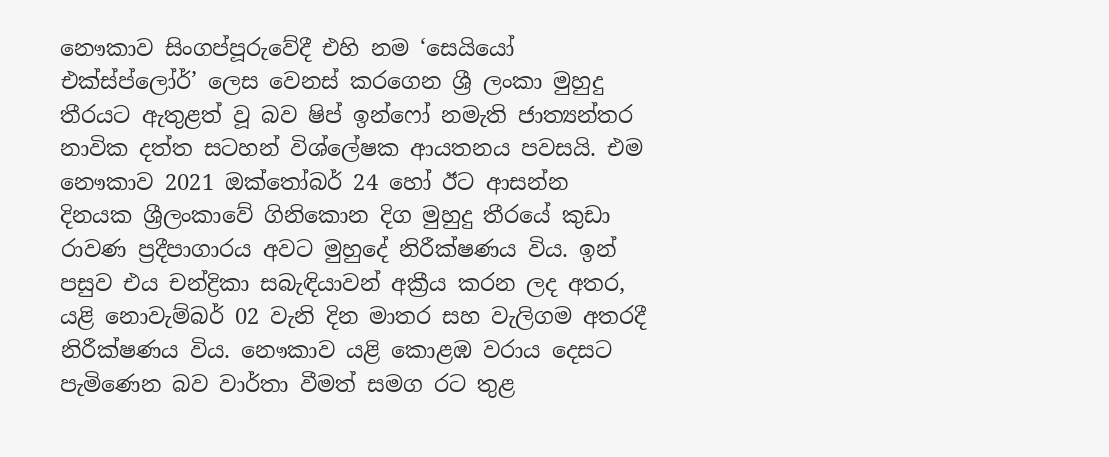නෞකාව සිංගප්පූරුවේදී එහි නම ‘සෙයියෝ එක්ස්ප්ලෝර්’ ලෙස වෙනස් කරගෙන ශ්‍රී ලංකා මුහුදු තීරයට ඇතුළත් වූ බව ෂිප් ඉන්ෆෝ නමැති ජාත්‍යන්තර නාවික දත්ත සටහන් විශ්ලේෂක ආයතනය පවසයි. එම නෞකාව 2021 ඔක්තෝබර් 24 හෝ ඊට ආසන්න දිනයක ශ්‍රීලංකාවේ ගිනිකොන දිග මුහුදු තීරයේ කුඩා රාවණ ප්‍රදීපාගාරය අවට මුහුදේ නිරීක්ෂණය විය. ඉන් පසුව එය චන්ද්‍රිකා සබැඳියාවන් අක්‍රීය කරන ලද අතර, යළි නොවැම්බර් 02 වැනි දින මාතර සහ වැලිගම අතරදී නිරීක්ෂණය විය. නෞකාව යළි කොළඹ වරාය දෙසට පැමිණෙන බව වාර්තා වීමත් සමග රට තුළ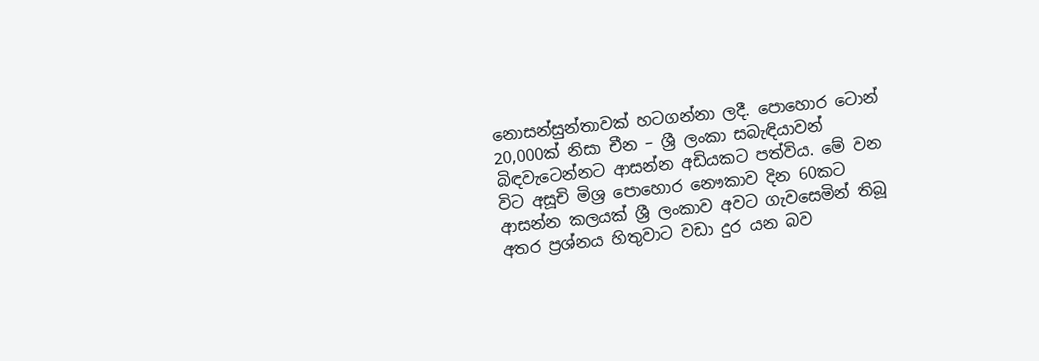නොසන්සුන්තාවක් හටගන්නා ලදී. පොහොර ටොන් 20,000ක් නිසා චීන – ශ්‍රී ලංකා සබැඳියාවන් බිඳවැටෙන්නට ආසන්න අඩියකට පත්විය. මේ වන විට අසූචි මිශ්‍ර පොහොර නෞකාව දින 60කට ආසන්න කලයක් ශ්‍රී ලංකාව අවට ගැවසෙමින් තිබූ අතර ප්‍රශ්නය හිතුවාට වඩා දුර යන බව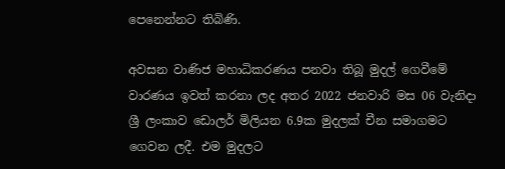පෙනෙන්නට තිබිණි.

අවසන වාණිජ මහාධිකරණය පනවා තිබූ මුදල් ගෙවීමේ වාරණය ඉවත් කරනා ලද අතර 2022 ජනවාරි මස 06 වැනිදා ශ්‍රී ලංකාව ඩොලර් මිලියන 6.9ක මුදලක් චීන සමාගමට ගෙවන ලදී. එම මුදලට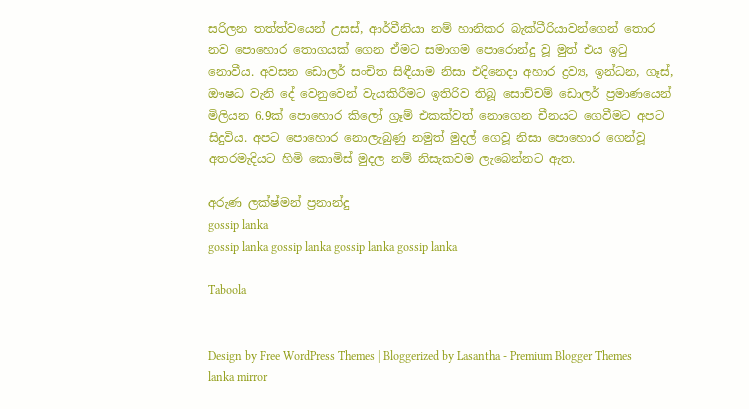සරිලන තත්ත්වයෙන් උසස්, ආර්වීනියා නම් හානිකර බැක්ටීරියාවන්ගෙන් තොර නව පොහොර තොගයක් ගෙන ඒමට සමාගම පොරොන්දු වූ මුත් එය ඉටු නොවීය. අවසන ඩොලර් සංචිත සිඳීයාම නිසා එදිනෙදා අහාර ද්‍රව්‍ය, ඉන්ධන, ගෑස්, ඖෂධ වැනි දේ වෙනුවෙන් වැයකිරීමට ඉතිරිව තිබූ සොච්චම් ඩොලර් ප්‍රමාණයෙන් මිලියන 6.9ක් පොහොර කිලෝ ග්‍රෑම් එකක්වත් නොගෙන චීනයට ගෙවීමට අපට සිදුවිය. අපට පොහොර නොලැබුණු නමුත් මුදල් ගෙවූ නිසා පොහොර ගෙන්වූ අතරමැදියට හිමි කොමිස් මුදල නම් නිසැකවම ලැබෙන්නට ඇත.

අරුණ ලක්ෂ්මන් ප්‍රනාන්දු
gossip lanka
gossip lanka gossip lanka gossip lanka gossip lanka

Taboola


Design by Free WordPress Themes | Bloggerized by Lasantha - Premium Blogger Themes lanka mirror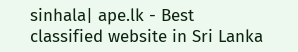sinhala| ape.lk - Best classified website in Sri Lanka